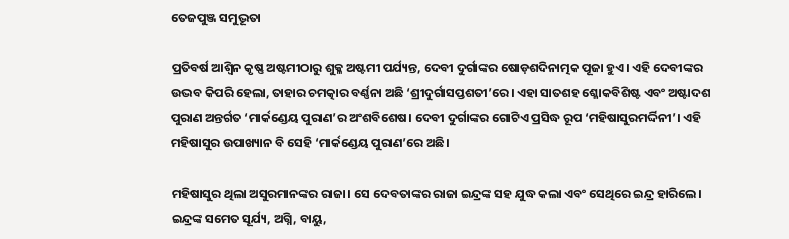ତେଜପୁଞ୍ଜ ସମୁଦ୍ଭୂତା

ପ୍ରତିବର୍ଷ ଆଶ୍ୱିନ କୃଷ୍ଣ ଅଷ୍ଟମୀଠାରୁ ଶୁକ୍ଳ ଅଷ୍ଟମୀ ପର୍ଯ୍ୟନ୍ତ, ଦେବୀ ଦୁର୍ଗାଙ୍କର ଷୋଡ଼ଶଦିନାତ୍ମକ ପୂଜା ହୁଏ। ଏହି ଦେବୀଙ୍କର ଉଦ୍ଭବ କିପରି ହେଲା, ତାହାର ଚମତ୍କାର ବର୍ଣ୍ଣନା ଅଛି ‘ଶ୍ରୀଦୁର୍ଗାସପ୍ତଶତୀ’ରେ। ଏହା ସାତଶହ ଶ୍ଳୋକବିଶିଷ୍ଟ ଏବଂ ଅଷ୍ଟାଦଶ ପୁରାଣ ଅନ୍ତର୍ଗତ ‘ମାର୍କଣ୍ଡେୟ ପୁରାଣ’ର ଅଂଶବିଶେଷ। ଦେବୀ ଦୁର୍ଗାଙ୍କର ଗୋଟିଏ ପ୍ରସିଦ୍ଧ ରୂପ ‘ମହିଷାସୁରମର୍ଦ୍ଦିନୀ’। ଏହି ମହିଷାସୁର ଉପାଖ୍ୟାନ ବି ସେହି ‘ମାର୍କଣ୍ଡେୟ ପୁରାଣ’ରେ ଅଛି।

ମହିଷାସୁର ଥିଲା ଅସୁରମାନଙ୍କର ରାଜା। ସେ ଦେବତାଙ୍କର ରାଜା ଇନ୍ଦ୍ରଙ୍କ ସହ ଯୁଦ୍ଧ କଲା ଏବଂ ସେଥିରେ ଇନ୍ଦ୍ର ହାରିଲେ। ଇନ୍ଦ୍ରଙ୍କ ସମେତ ସୂର୍ଯ୍ୟ, ଅଗ୍ନି, ବାୟୁ,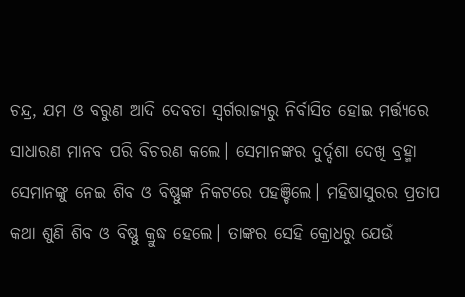ଚନ୍ଦ୍ର, ଯମ ଓ ବରୁଣ ଆଦି ଦେବତା ସ୍ୱର୍ଗରାଜ୍ୟରୁ ନିର୍ବାସିତ ହୋଇ ମର୍ତ୍ତ୍ୟରେ ସାଧାରଣ ମାନବ ପରି ବିଚରଣ କଲେ। ସେମାନଙ୍କର ଦୁର୍ଦ୍ଦଶା ଦେଖି ବ୍ରହ୍ମା ସେମାନଙ୍କୁ ନେଇ ଶିବ ଓ ବିଷ୍ଣୁଙ୍କ ନିକଟରେ ପହଞ୍ଚିଲେ। ମହିଷାସୁରର ପ୍ରତାପ କଥା ଶୁଣି ଶିବ ଓ ବିଷ୍ଣୁ କ୍ରୁଦ୍ଧ ହେଲେ। ତାଙ୍କର ସେହି କ୍ରୋଧରୁ ଯେଉଁ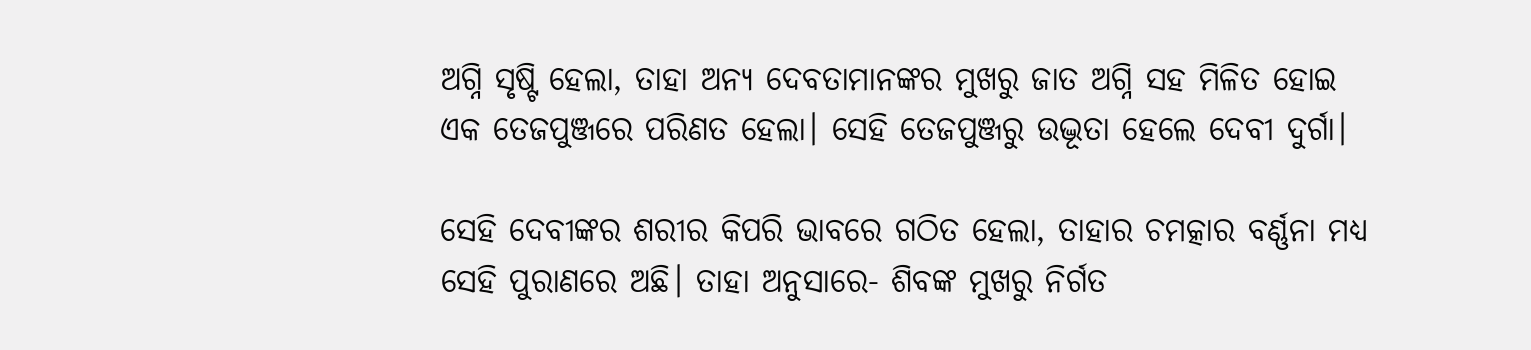ଅଗ୍ନି ସୃଷ୍ଟି ହେଲା, ତାହା ଅନ୍ୟ ଦେବତାମାନଙ୍କର ମୁଖରୁ ଜାତ ଅଗ୍ନି ସହ ମିଳିତ ହୋଇ ଏକ ତେଜପୁଞ୍ଜରେ ପରିଣତ ହେଲା। ସେହି ତେଜପୁଞ୍ଜରୁ ଉଦ୍ଭୂତା ହେଲେ ଦେବୀ ଦୁର୍ଗା।

ସେହି ଦେବୀଙ୍କର ଶରୀର କିପରି ଭାବରେ ଗଠିତ ହେଲା, ତାହାର ଚମତ୍କାର ବର୍ଣ୍ଣନା ମଧ୍ୟ ସେହି ପୁରାଣରେ ଅଛି। ତାହା ଅନୁସାରେ- ଶିବଙ୍କ ମୁଖରୁ ନିର୍ଗତ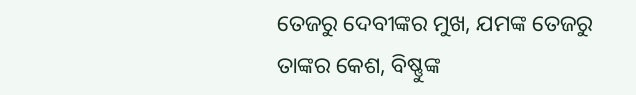ତେଜରୁ ଦେବୀଙ୍କର ମୁଖ, ଯମଙ୍କ ତେଜରୁ ତାଙ୍କର କେଶ, ବିଷ୍ଣୁଙ୍କ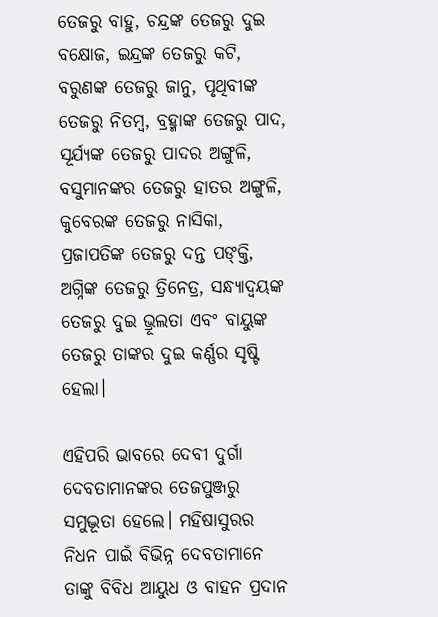ତେଜରୁ ବାହୁ, ଚନ୍ଦ୍ରଙ୍କ ତେଜରୁ ଦୁଇ ବକ୍ଷୋଜ, ଇନ୍ଦ୍ରଙ୍କ ତେଜରୁ କଟି, ବରୁଣଙ୍କ ତେଜରୁ ଜାନୁ, ପୃଥିବୀଙ୍କ ତେଜରୁ ନିତମ୍ବ, ବ୍ରହ୍ମାଙ୍କ ତେଜରୁ ପାଦ, ସୂର୍ଯ୍ୟଙ୍କ ତେଜରୁ ପାଦର ଅଙ୍ଗୁଳି, ବସୁମାନଙ୍କର ତେଜରୁ ହାତର ଅଙ୍ଗୁଳି, କୁବେରଙ୍କ ତେଜରୁ ନାସିକା, ପ୍ରଜାପତିଙ୍କ ତେଜରୁ ଦନ୍ତ ପଙ୍‌କ୍ତି, ଅଗ୍ନିଙ୍କ ତେଜରୁ ତ୍ରିନେତ୍ର, ସନ୍ଧ୍ୟାଦ୍ୱୟଙ୍କ ତେଜରୁ ଦୁଇ ଭ୍ରୂଲତା ଏବଂ ବାୟୁଙ୍କ ତେଜରୁ ତାଙ୍କର ଦୁଇ କର୍ଣ୍ଣର ସୃଷ୍ଟି ହେଲା।

ଏହିପରି ଭାବରେ ଦେବୀ ଦୁର୍ଗା ଦେବତାମାନଙ୍କର ତେଜପୁଞ୍ଜରୁ ସମୁଦ୍ଭୂତା ହେଲେ। ମହିଷାସୁରର ନିଧନ ପାଇଁ ବିଭିନ୍ନ ଦେବତାମାନେ ତାଙ୍କୁ ବିବିଧ ଆୟୁଧ ଓ ବାହନ ପ୍ରଦାନ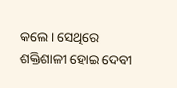କଲେ। ସେଥିରେ ଶକ୍ତିଶାଳୀ ହୋଇ ଦେବୀ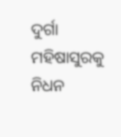ଦୁର୍ଗା ମହିଷାସୁରକୁ ନିଧନ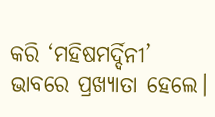କରି ‘ମହିଷମର୍ଦ୍ଦିନୀ’ ଭାବରେ ପ୍ରଖ୍ୟାତା ହେଲେ।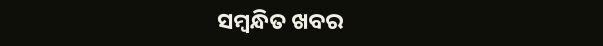ସମ୍ବନ୍ଧିତ ଖବର